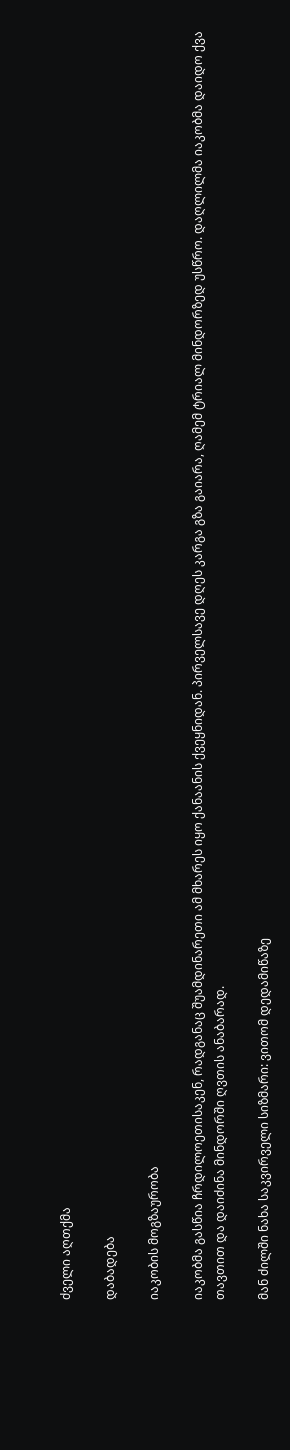ძველი აღთქმა

დაბადება

იაკობის მოგზაურობა

იაკობმა გასწია ჩრდილოეთისაკენ, რადგანაც შუამდინარეთი ამ მხარეს იყო ქანაანის ქვეყნიდან. პირველსავე დღეს კარგა გზა გაიარა, ღამემ ტრიალ მინდორზედ უსწრო. დაღლილმა იაკობმა დაიდო ქვა თავთით და დაიძინა მინდორში ღვთის ანაბარად.

მან ძილში ნახა საკვირველი სიზმარი: ვითომ დედამიწაზე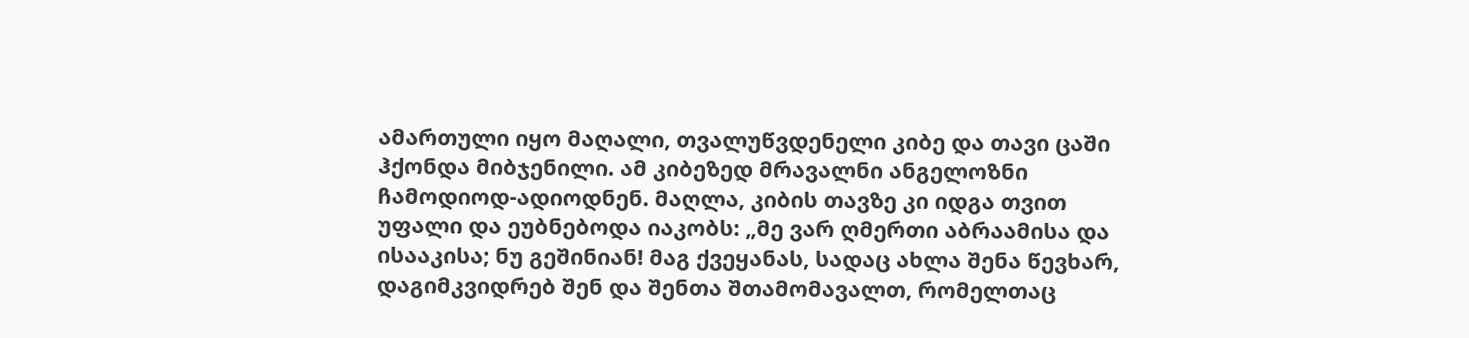ამართული იყო მაღალი, თვალუწვდენელი კიბე და თავი ცაში ჰქონდა მიბჯენილი. ამ კიბეზედ მრავალნი ანგელოზნი ჩამოდიოდ-ადიოდნენ. მაღლა, კიბის თავზე კი იდგა თვით უფალი და ეუბნებოდა იაკობს: „მე ვარ ღმერთი აბრაამისა და ისააკისა; ნუ გეშინიან! მაგ ქვეყანას, სადაც ახლა შენა წევხარ, დაგიმკვიდრებ შენ და შენთა შთამომავალთ, რომელთაც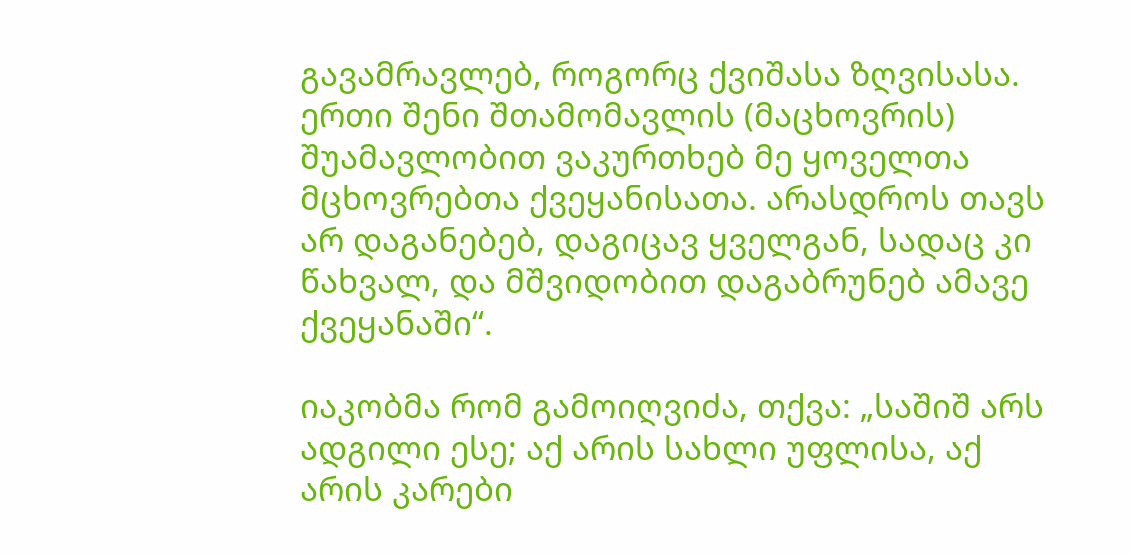გავამრავლებ, როგორც ქვიშასა ზღვისასა. ერთი შენი შთამომავლის (მაცხოვრის) შუამავლობით ვაკურთხებ მე ყოველთა მცხოვრებთა ქვეყანისათა. არასდროს თავს არ დაგანებებ, დაგიცავ ყველგან, სადაც კი წახვალ, და მშვიდობით დაგაბრუნებ ამავე ქვეყანაში“.

იაკობმა რომ გამოიღვიძა, თქვა: „საშიშ არს ადგილი ესე; აქ არის სახლი უფლისა, აქ არის კარები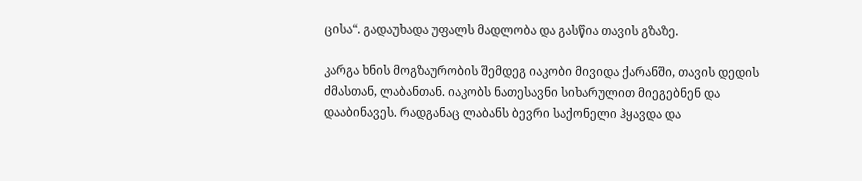ცისა“. გადაუხადა უფალს მადლობა და გასწია თავის გზაზე.

კარგა ხნის მოგზაურობის შემდეგ იაკობი მივიდა ქარანში, თავის დედის ძმასთან, ლაბანთან. იაკობს ნათესავნი სიხარულით მიეგებნენ და დააბინავეს. რადგანაც ლაბანს ბევრი საქონელი ჰყავდა და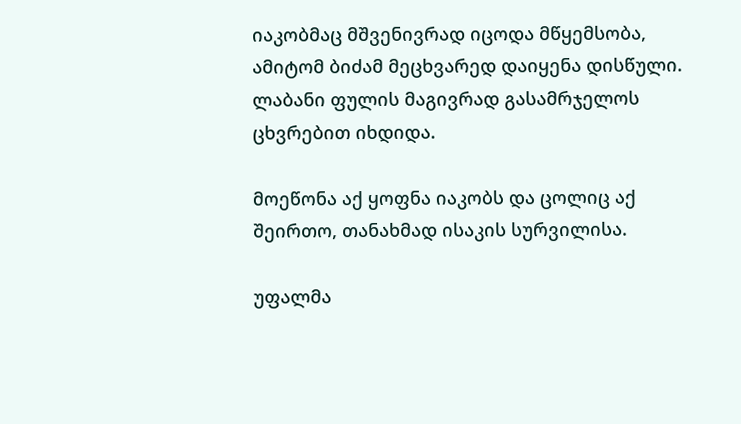იაკობმაც მშვენივრად იცოდა მწყემსობა, ამიტომ ბიძამ მეცხვარედ დაიყენა დისწული. ლაბანი ფულის მაგივრად გასამრჯელოს ცხვრებით იხდიდა.

მოეწონა აქ ყოფნა იაკობს და ცოლიც აქ შეირთო, თანახმად ისაკის სურვილისა.

უფალმა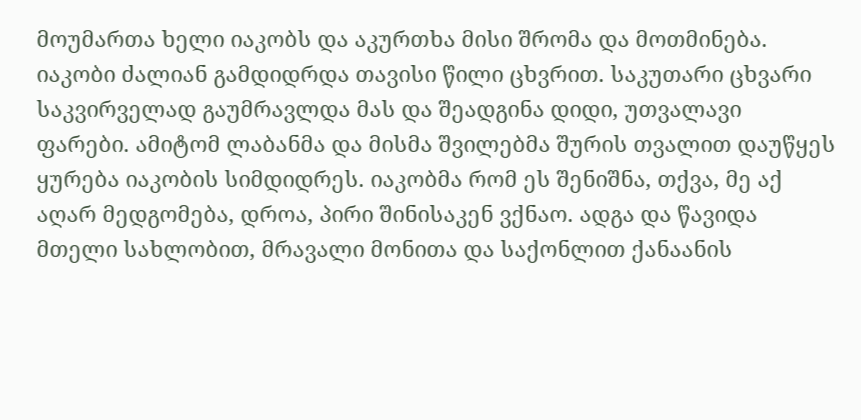მოუმართა ხელი იაკობს და აკურთხა მისი შრომა და მოთმინება. იაკობი ძალიან გამდიდრდა თავისი წილი ცხვრით. საკუთარი ცხვარი საკვირველად გაუმრავლდა მას და შეადგინა დიდი, უთვალავი ფარები. ამიტომ ლაბანმა და მისმა შვილებმა შურის თვალით დაუწყეს ყურება იაკობის სიმდიდრეს. იაკობმა რომ ეს შენიშნა, თქვა, მე აქ აღარ მედგომება, დროა, პირი შინისაკენ ვქნაო. ადგა და წავიდა მთელი სახლობით, მრავალი მონითა და საქონლით ქანაანის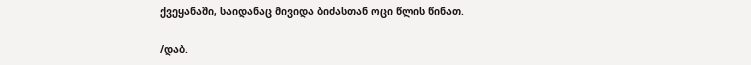ქვეყანაში, საიდანაც მივიდა ბიძასთან ოცი წლის წინათ.

/დაბ.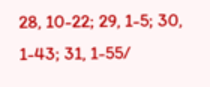28, 10-22; 29, 1-5; 30, 1-43; 31, 1-55/